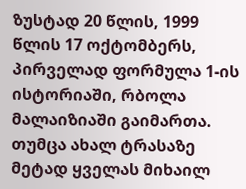ზუსტად 20 წლის, 1999 წლის 17 ოქტომბერს, პირველად ფორმულა 1-ის ისტორიაში, რბოლა მალაიზიაში გაიმართა. თუმცა ახალ ტრასაზე მეტად ყველას მიხაილ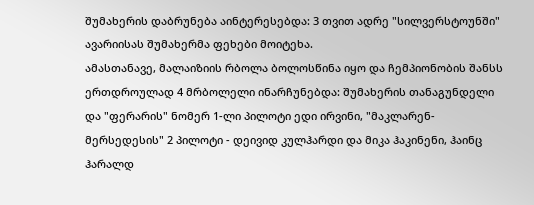შუმახერის დაბრუნება აინტერესებდა: 3 თვით ადრე "სილვერსტოუნში" ავარიისას შუმახერმა ფეხები მოიტეხა.
ამასთანავე, მალაიზიის რბოლა ბოლოსწინა იყო და ჩემპიონობის შანსს ერთდროულად 4 მრბოლელი ინარჩუნებდა: შუმახერის თანაგუნდელი და "ფერარის" ნომერ 1-ლი პილოტი ედი ირვინი, "მაკლარენ-მერსედესის" 2 პილოტი - დეივიდ კულჰარდი და მიკა ჰაკინენი, ჰაინც ჰარალდ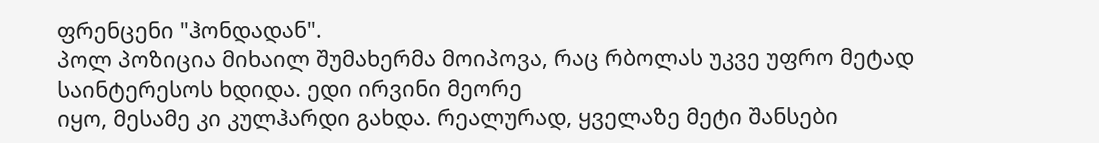ფრენცენი "ჰონდადან".
პოლ პოზიცია მიხაილ შუმახერმა მოიპოვა, რაც რბოლას უკვე უფრო მეტად საინტერესოს ხდიდა. ედი ირვინი მეორე
იყო, მესამე კი კულჰარდი გახდა. რეალურად, ყველაზე მეტი შანსები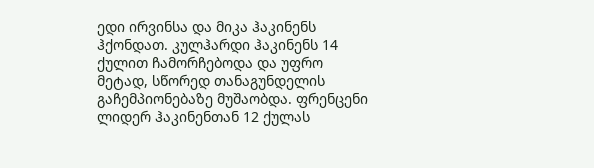ედი ირვინსა და მიკა ჰაკინენს ჰქონდათ. კულჰარდი ჰაკინენს 14 ქულით ჩამორჩებოდა და უფრო მეტად, სწორედ თანაგუნდელის გაჩემპიონებაზე მუშაობდა. ფრენცენი ლიდერ ჰაკინენთან 12 ქულას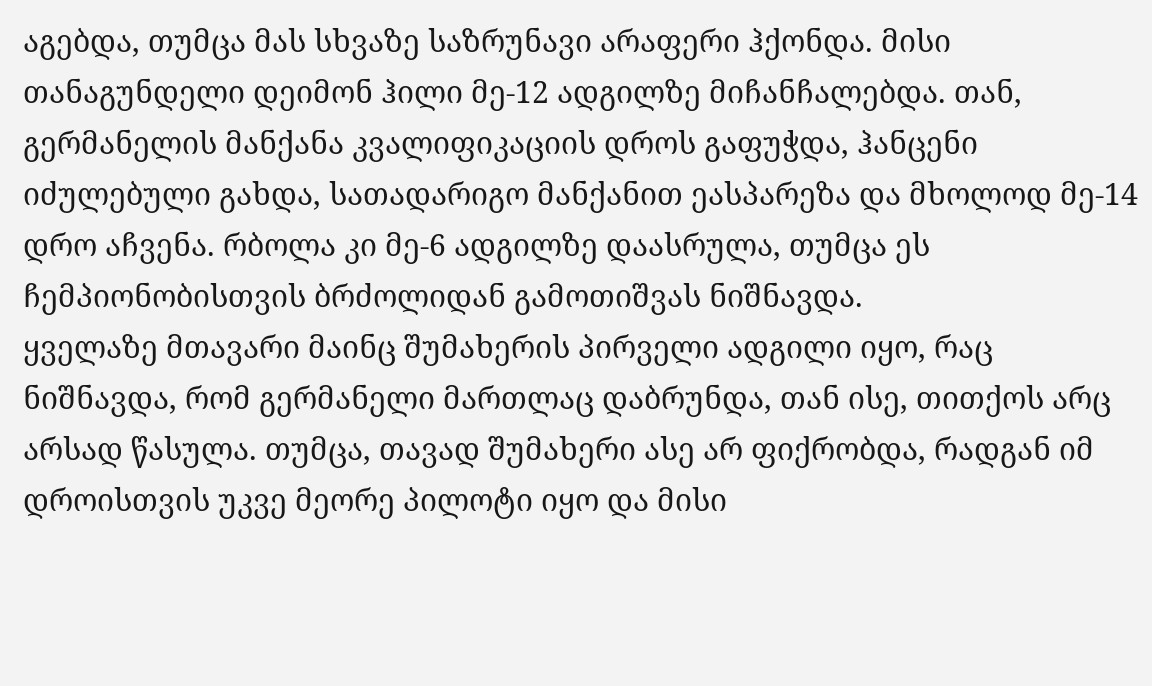აგებდა, თუმცა მას სხვაზე საზრუნავი არაფერი ჰქონდა. მისი თანაგუნდელი დეიმონ ჰილი მე-12 ადგილზე მიჩანჩალებდა. თან, გერმანელის მანქანა კვალიფიკაციის დროს გაფუჭდა, ჰანცენი იძულებული გახდა, სათადარიგო მანქანით ეასპარეზა და მხოლოდ მე-14 დრო აჩვენა. რბოლა კი მე-6 ადგილზე დაასრულა, თუმცა ეს ჩემპიონობისთვის ბრძოლიდან გამოთიშვას ნიშნავდა.
ყველაზე მთავარი მაინც შუმახერის პირველი ადგილი იყო, რაც ნიშნავდა, რომ გერმანელი მართლაც დაბრუნდა, თან ისე, თითქოს არც არსად წასულა. თუმცა, თავად შუმახერი ასე არ ფიქრობდა, რადგან იმ დროისთვის უკვე მეორე პილოტი იყო და მისი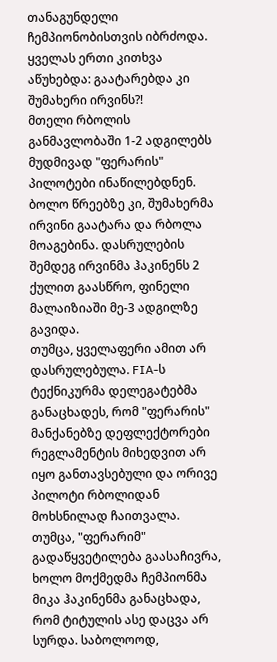თანაგუნდელი ჩემპიონობისთვის იბრძოდა. ყველას ერთი კითხვა აწუხებდა: გაატარებდა კი შუმახერი ირვინს?!
მთელი რბოლის განმავლობაში 1-2 ადგილებს მუდმივად "ფერარის" პილოტები ინაწილებდნენ. ბოლო წრეებზე კი, შუმახერმა ირვინი გაატარა და რბოლა მოაგებინა. დასრულების შემდეგ ირვინმა ჰაკინენს 2 ქულით გაასწრო, ფინელი მალაიზიაში მე-3 ადგილზე გავიდა.
თუმცა, ყველაფერი ამით არ დასრულებულა. FIA-ს ტექნიკურმა დელეგატებმა განაცხადეს, რომ "ფერარის" მანქანებზე დეფლექტორები რეგლამენტის მიხედვით არ იყო განთავსებული და ორივე პილოტი რბოლიდან მოხსნილად ჩაითვალა. თუმცა, "ფერარიმ" გადაწყვეტილება გაასაჩივრა, ხოლო მოქმედმა ჩემპიონმა მიკა ჰაკინენმა განაცხადა, რომ ტიტულის ასე დაცვა არ სურდა. საბოლოოდ,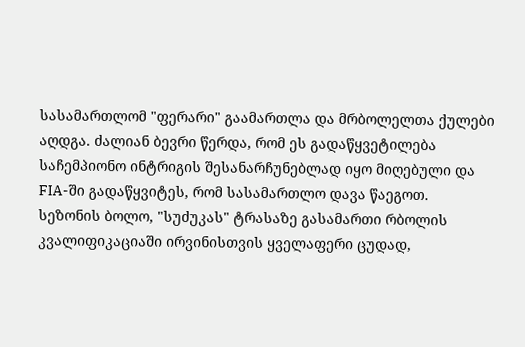სასამართლომ "ფერარი" გაამართლა და მრბოლელთა ქულები აღდგა. ძალიან ბევრი წერდა, რომ ეს გადაწყვეტილება საჩემპიონო ინტრიგის შესანარჩუნებლად იყო მიღებული და FIA-ში გადაწყვიტეს, რომ სასამართლო დავა წაეგოთ.
სეზონის ბოლო, "სუძუკას" ტრასაზე გასამართი რბოლის კვალიფიკაციაში ირვინისთვის ყველაფერი ცუდად,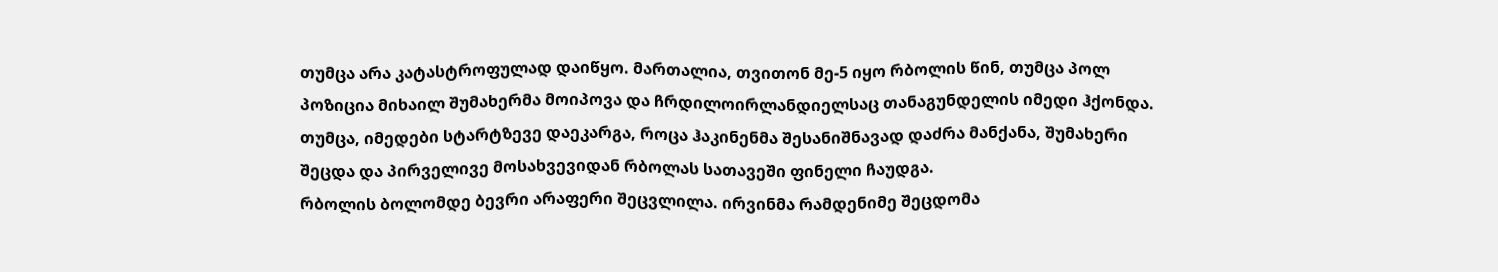თუმცა არა კატასტროფულად დაიწყო. მართალია, თვითონ მე-5 იყო რბოლის წინ, თუმცა პოლ პოზიცია მიხაილ შუმახერმა მოიპოვა და ჩრდილოირლანდიელსაც თანაგუნდელის იმედი ჰქონდა. თუმცა, იმედები სტარტზევე დაეკარგა, როცა ჰაკინენმა შესანიშნავად დაძრა მანქანა, შუმახერი შეცდა და პირველივე მოსახვევიდან რბოლას სათავეში ფინელი ჩაუდგა.
რბოლის ბოლომდე ბევრი არაფერი შეცვლილა. ირვინმა რამდენიმე შეცდომა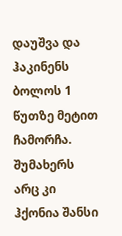დაუშვა და ჰაკინენს ბოლოს 1 წუთზე მეტით ჩამორჩა. შუმახერს არც კი ჰქონია შანსი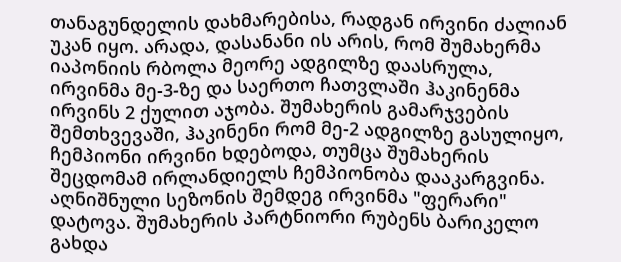თანაგუნდელის დახმარებისა, რადგან ირვინი ძალიან უკან იყო. არადა, დასანანი ის არის, რომ შუმახერმა იაპონიის რბოლა მეორე ადგილზე დაასრულა, ირვინმა მე-3-ზე და საერთო ჩათვლაში ჰაკინენმა ირვინს 2 ქულით აჯობა. შუმახერის გამარჯვების შემთხვევაში, ჰაკინენი რომ მე-2 ადგილზე გასულიყო, ჩემპიონი ირვინი ხდებოდა, თუმცა შუმახერის შეცდომამ ირლანდიელს ჩემპიონობა დააკარგვინა.
აღნიშნული სეზონის შემდეგ ირვინმა "ფერარი" დატოვა. შუმახერის პარტნიორი რუბენს ბარიკელო გახდა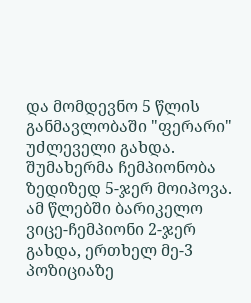და მომდევნო 5 წლის განმავლობაში "ფერარი" უძლეველი გახდა. შუმახერმა ჩემპიონობა ზედიზედ 5-ჯერ მოიპოვა. ამ წლებში ბარიკელო ვიცე-ჩემპიონი 2-ჯერ გახდა, ერთხელ მე-3 პოზიციაზე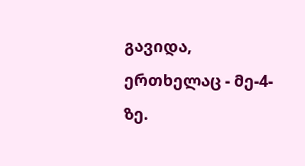გავიდა, ერთხელაც - მე-4-ზე.